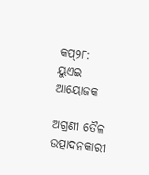କପ୍‌୨୮: ୟୁଏଇ ଆୟୋଜକ

ଅଗ୍ରଣୀ ତୈଳ ଉତ୍ପାଦନକାରୀ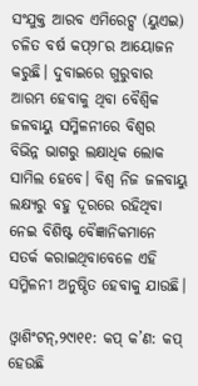ସଂଯୁକ୍ତ ଆରବ ଏମିରେଟ୍ସ (ୟୁଏଇ) ଚଳିତ ବର୍ଷ କପ୍‌୨୮ର ଆୟୋଜନ କରୁଛି। ଦୁବାଇରେ ଗୁରୁବାର ଆରମ୍ଭ ହେବାକୁ ଥିବା ବୈଶ୍ୱିକ ଜଳବାୟୁ ସମ୍ମିଳନୀରେ ବିଶ୍ୱର ବିଭିନ୍ନ ଭାଗରୁ ଲକ୍ଷାଧିକ ଲୋକ ସାମିଲ ହେବେ। ବିଶ୍ୱ ନିଜ ଜଳବାୟୁ ଲକ୍ଷ୍ୟରୁ ବହୁ ଦୂରରେ ରହିଥିବା ନେଇ ବିଶିଷ୍ଟ ବୈଜ୍ଞାନିକମାନେ ସତର୍କ କରାଇଥିବାବେଳେ ଏହି ସମ୍ମିଳନୀ ଅନୁଷ୍ଠିତ ହେବାକୁ ଯାଉଛି।

ଓ୍ବାଶିଂଟନ୍‌,୨୯ା୧୧: କପ୍‌ କ’ଣ: କପ୍‌ ହେଉଛି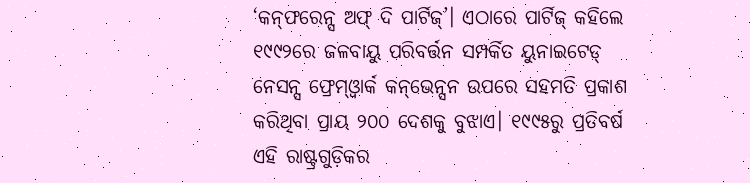‘କନ୍‌ଫରେନ୍ସ ଅଫ୍‌ ଦି ପାର୍ଟିଜ୍‌’। ଏଠାରେ ପାର୍ଟିଜ୍‌ କହିଲେ ୧୯୯୨ରେ ଜଳବାୟୁ ପରିବର୍ତ୍ତନ ସମ୍ପର୍କିତ ୟୁନାଇଟେଡ୍‌ ନେସନ୍ସ ଫ୍ରେମ୍‌ଓ୍ବାର୍କ କନ୍‌ଭେନ୍ସନ ଉପରେ ସହମତି ପ୍ରକାଶ କରିଥିବା ପ୍ରାୟ ୨୦୦ ଦେଶକୁ ବୁଝାଏ। ୧୯୯୫ରୁ ପ୍ରତିବର୍ଷ ଏହି ରାଷ୍ଟ୍ରଗୁଡ଼ିକର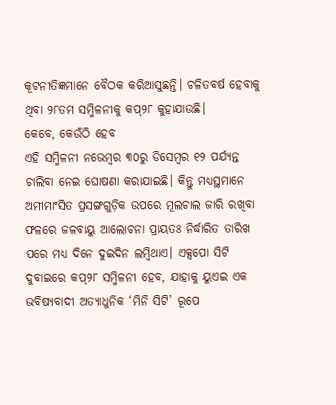କୂଟନୀତିଜ୍ଞମାନେ ବୈଠକ କରିଆସୁଛନ୍ତି। ଚଳିତବର୍ଷ ହେବାକୁ ଥିବା ୨୮ତମ ସମ୍ମିଳନୀକୁ କପ୍‌୨୮ କୁହାଯାଉଛି।
କେବେ, କେଉଁଠି ହେବ
ଏହି ସମ୍ମିଳନୀ ନଭେମ୍ବର ୩୦ରୁ ଡିସେମ୍ବର ୧୨ ପର୍ଯ୍ୟନ୍ତ ଚାଲିବା ନେଇ ଘୋଷଣା କରାଯାଇଛି। କିନ୍ତୁ ମଧ୍ୟସ୍ଥମାନେ ଅମୀମାଂସିତ ପ୍ରସଙ୍ଗଗୁଡ଼ିକ ଉପରେ ମୂଲଚାଲ ଜାରି ରଖିବା ଫଳରେ ଜଳବାୟୁ ଆଲୋଚନା ପ୍ରାୟତଃ ନିର୍ଦ୍ଧାରିତ ତାରିଖ ପରେ ମଧ୍ୟ ଦିନେ ଦୁଇଦିନ ଲମ୍ବିଥାଏ। ଏକ୍ସପୋ ସିଟି ଦୁବାଇରେ କପ୍‌୨୮ ସମ୍ମିଳନୀ ହେବ, ଯାହାକୁ ୟୁଏଇ ଏକ ଭବିଷ୍ୟବାଦୀ ଅତ୍ୟାଧୁନିକ ‘ମିନି ସିଟି’ ରୂପେ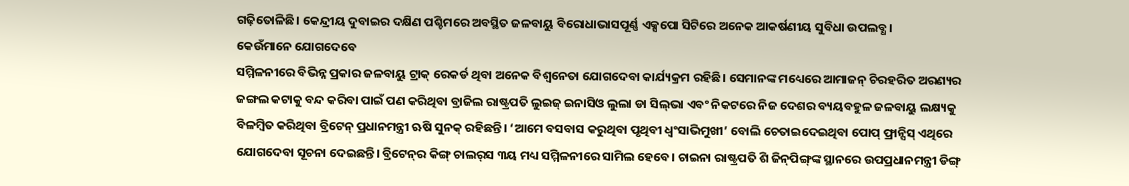ଗଢ଼ିତୋଳିଛି। କେନ୍ଦ୍ରୀୟ ଦୁବାଇର ଦକ୍ଷିଣ ପଶ୍ଚିମରେ ଅବସ୍ଥିତ ଜଳବାୟୁ ବିରୋଧାଭାସପୂର୍ଣ୍ଣ ଏକ୍ସପୋ ସିଟିରେ ଅନେକ ଆକର୍ଷଣୀୟ ସୁବିଧା ଉପଲବ୍ଧ।
କେଉଁମାନେ ଯୋଗଦେବେ
ସମ୍ମିଳନୀରେ ବିଭିନ୍ନ ପ୍ରକାର ଜଳବାୟୁ ଟ୍ରାକ୍‌ ରେକର୍ଡ ଥିବା ଅନେକ ବିଶ୍ୱନେତା ଯୋଗଦେବା କାର୍ଯ୍ୟକ୍ରମ ରହିଛି। ସେମାନଙ୍କ ମଧ୍ୟେରେ ଆମାଜନ୍‌ ଚିରହରିତ ଅରଣ୍ୟର ଜଙ୍ଗଲ କଟାକୁ ବନ୍ଦ କରିବା ପାଇଁ ପଣ କରିଥିବା ବ୍ରାଜିଲ ରାଷ୍ଟ୍ରପତି ଲୁଇଜ୍‌ ଇନାସିଓ ଲୁଲା ଡା ସିଲ୍‌ଭା ଏବଂ ନିକଟରେ ନିଜ ଦେଶର ବ୍ୟୟବହୁଳ ଜଳବାୟୁ ଲକ୍ଷ୍ୟକୁ ବିଳମ୍ବିତ କରିଥିବା ବ୍ରିଟେନ୍‌ ପ୍ରଧାନମନ୍ତ୍ରୀ ଋଷି ସୁନକ୍‌ ରହିଛନ୍ତି। ‘ଆମେ ବସବାସ କରୁଥିବା ପୃଥିବୀ ଧ୍ୱଂସାଭିମୁଖୀ’ ବୋଲି ଚେତାଇଦେଇଥିବା ପୋପ୍‌ ଫ୍ରାନ୍ସିସ୍‌ ଏଥିରେ ଯୋଗଦେବା ସୂଚନା ଦେଇଛନ୍ତି। ବ୍ରିଟେନ୍‌ର କିଙ୍ଗ୍‌ ଚାଲର୍‌ସ ୩ୟ ମଧ୍ୟ ସମ୍ମିଳନୀରେ ସାମିଲ ହେବେ। ଚାଇନା ରାଷ୍ଟ୍ରପତି ଶି ଜିନ୍‌ପିଙ୍ଗ୍‌ଙ୍କ ସ୍ଥାନରେ ଉପପ୍ରଧାନମନ୍ତ୍ରୀ ଡିଙ୍ଗ୍‌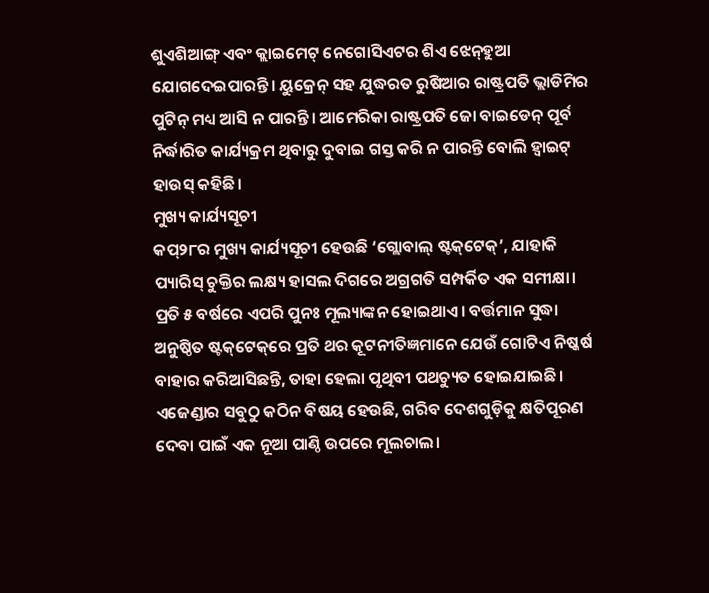ଶୁଏଶିଆଙ୍ଗ୍‌ ଏବଂ କ୍ଲାଇମେଟ୍‌ ନେଗୋସିଏଟର ଶିଏ ଝେନ୍‌ହୁଆ ଯୋଗଦେଇପାରନ୍ତି। ୟୁକ୍ରେନ୍‌ ସହ ଯୁଦ୍ଧରତ ରୁଷିଆର ରାଷ୍ଟ୍ରପତି ଭ୍ଲାଡିମିର ପୁଟିନ୍‌ ମଧ୍ୟ ଆସି ନ ପାରନ୍ତି। ଆମେରିକା ରାଷ୍ଟ୍ରପତି ଜୋ ବାଇଡେନ୍‌ ପୂର୍ବ ନିର୍ଦ୍ଧାରିତ କାର୍ଯ୍ୟକ୍ରମ ଥିବାରୁ ଦୁବାଇ ଗସ୍ତ କରି ନ ପାରନ୍ତି ବୋଲି ହ୍ବାଇଟ୍‌ ହାଉସ୍‌ କହିଛି।
ମୁଖ୍ୟ କାର୍ଯ୍ୟସୂଚୀ
କପ୍‌୨୮ର ମୁଖ୍ୟ କାର୍ଯ୍ୟସୂଚୀ ହେଉଛି ‘ଗ୍ଲୋବାଲ୍‌ ଷ୍ଟକ୍‌ଟେକ୍‌’, ଯାହାକି ପ୍ୟାରିସ୍‌ ଚୁକ୍ତିର ଲକ୍ଷ୍ୟ ହାସଲ ଦିଗରେ ଅଗ୍ରଗତି ସମ୍ପର୍କିତ ଏକ ସମୀକ୍ଷା। ପ୍ରତି ୫ ବର୍ଷରେ ଏପରି ପୁନଃ ମୂଲ୍ୟାଙ୍କନ ହୋଇଥାଏ। ବର୍ତ୍ତମାନ ସୁଦ୍ଧା ଅନୁଷ୍ଠିତ ଷ୍ଟକ୍‌ଟେକ୍‌ରେ ପ୍ରତି ଥର କୂଟନୀତିଜ୍ଞମାନେ ଯେଉଁ ଗୋଟିଏ ନିଷ୍କର୍ଷ ବାହାର କରିଆସିଛନ୍ତି, ତାହା ହେଲା ପୃଥିବୀ ପଥଚ୍ୟୁତ ହୋଇଯାଇଛି। ଏଜେଣ୍ଡାର ସବୁଠୁ କଠିନ ବିଷୟ ହେଉଛି, ଗରିବ ଦେଶଗୁଡ଼ିକୁ କ୍ଷତିପୂରଣ ଦେବା ପାଇଁ ଏକ ନୂଆ ପାଣ୍ଠି ଉପରେ ମୂଲଚାଲ।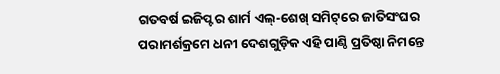ଗତବର୍ଷ ଇଜିପ୍ଟର ଶାର୍ମ ଏଲ୍‌-ଶେଖ୍‌ ସମିଟ୍‌ରେ ଜାତିସଂଘର ପରାମର୍ଶକ୍ରମେ ଧନୀ ଦେଶଗୁଡ଼ିକ ଏହି ପାଣ୍ଠି ପ୍ରତିଷ୍ଠା ନିମନ୍ତେ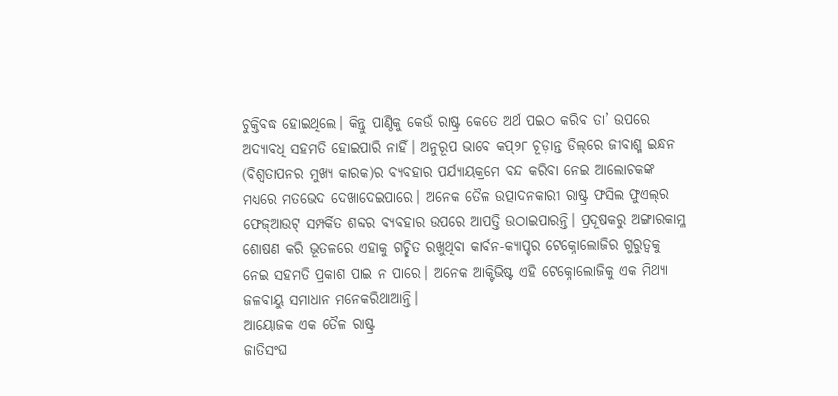ଚୁକ୍ତିବଦ୍ଧ ହୋଇଥିଲେ। କିନ୍ତୁ ପାଣ୍ଠିକୁ କେଉଁ ରାଷ୍ଟ୍ର କେତେ ଅର୍ଥ ପଇଠ କରିବ ତା’ ଉପରେ ଅଦ୍ୟାବଧି ସହମତି ହୋଇପାରି ନାହିଁ। ଅନୁରୂପ ଭାବେ କପ୍‌୨୮ ଚୂଡ଼ାନ୍ତ ଡିଲ୍‌ରେ ଜୀବାଶ୍ମ ଇନ୍ଧନ (ବିଶ୍ୱତାପନର ମୁଖ୍ୟ କାରକ)ର ବ୍ୟବହାର ପର୍ଯ୍ୟାୟକ୍ରମେ ବନ୍ଦ କରିବା ନେଇ ଆଲୋଚକଙ୍କ ମଧ୍ୟରେ ମତଭେଦ ଦେଖାଦେଇପାରେ। ଅନେକ ତୈଳ ଉତ୍ପାଦନକାରୀ ରାଷ୍ଟ୍ର ଫସିଲ ଫୁଏଲ୍‌ର ଫେଜ୍‌ଆଉଟ୍‌ ସମ୍ପର୍କିତ ଶବ୍ଦର ବ୍ୟବହାର ଉପରେ ଆପତ୍ତି ଉଠାଇପାରନ୍ତି। ପ୍ରଦୂଷକରୁ ଅଙ୍ଗାରକାମ୍ଳ ଶୋଷଣ କରି ଭୂତଳରେ ଏହାକୁ ଗଚ୍ଛିତ ରଖୁଥିବା କାର୍ବନ-କ୍ୟାପ୍ଚର ଟେକ୍ନୋଲୋଜିର ଗୁରୁତ୍ୱକୁ ନେଇ ସହମତି ପ୍ରକାଶ ପାଇ ନ ପାରେ। ଅନେକ ଆକ୍ଟିଭିଷ୍ଟ ଏହି ଟେକ୍ନୋଲୋଜିକୁ ଏକ ମିଥ୍ୟା ଜଳବାୟୁ ସମାଧାନ ମନେକରିଥାଆନ୍ତି।
ଆୟୋଜକ ଏକ ତୈଳ ରାଷ୍ଟ୍ର
ଜାତିସଂଘ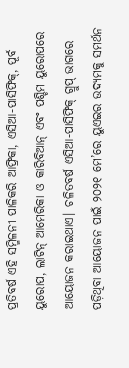ପ୍ରତିବର୍ଷ ଏହି ସମ୍ମିଳନୀ ପାଳିକରି ଆଫ୍ରିକା, ଏସିଆ-ପାସିଫିକ୍‌, ପୂର୍ବ ୟୁରୋପ, ଲାଟିନ୍‌ ଆମେରିକା ଓ କାରିବିଆନ୍‌ ଏବଂ ପଶ୍ଚିମ ୟୁରୋପରେ ଆୟୋଜନ କରାଇଥାଏ। ଚଳିତବର୍ଷ ଏସିଆ-ପାସିଫିକ୍‌ ଗ୍ରୁପ୍‌ ଭାଗରେ ପଡ଼ିଥିବା ଆୟୋଜନ ପାଇଁ ୨୦୨୧ ମେ’ରେ ୟୁଏଇର ଉଦ୍ୟମକୁ ସମର୍ଥନ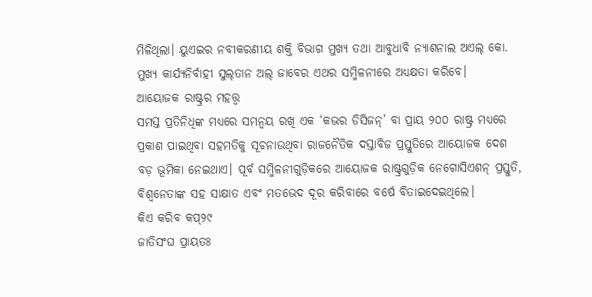ମିଳିଥିଲା। ୟୁଏଇର ନବୀକରଣୀୟ ଶକ୍ତି ବିଭାଗ ମୁଖ୍ୟ ତଥା ଆବୁଧାବି ନ୍ୟାଶନାଲ ଅଏଲ୍‌ କୋ. ମୁଖ୍ୟ କାର୍ଯ୍ୟନିର୍ବାହୀ ସୁଲ୍‌ତାନ ଅଲ୍‌ ଜାବେର ଏଥର ସମ୍ମିଳନୀରେ ଅଧ୍ୟକ୍ଷତା କରିବେ।
ଆୟୋଜକ ରାଷ୍ଟ୍ରର ମହତ୍ତ୍ୱ
ସମସ୍ତ ପ୍ରତିନିଧିଙ୍କ ମଧ୍ୟରେ ସମନ୍ବୟ ରଖି ଏକ ‘କଭର ଡିସିଜନ୍‌’ ବା ପ୍ରାୟ ୨୦୦ ରାଷ୍ଟ୍ର ମଧ୍ୟରେ ପ୍ରକାଶ ପାଇଥିବା ସହମତିକୁ ସୂଚନାଉଥିବା ରାଜନୈତିକ ଦସ୍ତାବିଜ ପ୍ରସ୍ତୁତିରେ ଆୟୋଜକ ଦେଶ ବଡ଼ ଭୂମିକା ନେଇଥାଏ। ପୂର୍ବ ସମ୍ମିଳନୀଗୁଡ଼ିକରେ ଆୟୋଜକ ରାଷ୍ଟ୍ରଗୁଡ଼ିକ ନେଗୋସିଏଶନ୍‌ ପ୍ରସ୍ତୁତି, ବିଶ୍ୱନେତାଙ୍କ ସହ ସାକ୍ଷାତ ଏବଂ ମତଭେଦ ଦୂର କରିବାରେ ବର୍ଷେ ବିତାଇଦେଇଥିଲେ।
କିଏ କରିବ କପ୍‌୨୯
ଜାତିସଂଘ ପ୍ରାୟତଃ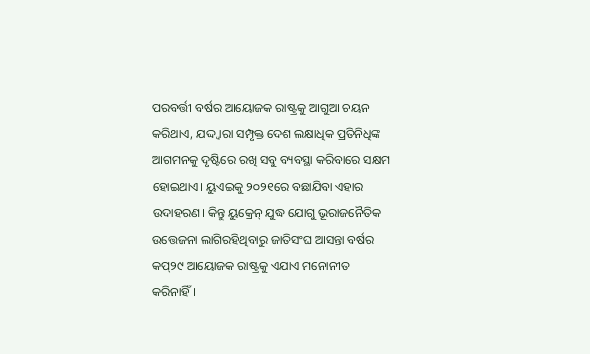ପରବର୍ତ୍ତୀ ବର୍ଷର ଆୟୋଜକ ରାଷ୍ଟ୍ରକୁ ଆଗୁଆ ଚୟନ କରିଥାଏ, ଯଦ୍ଦ୍ବାରା ସମ୍ପୃକ୍ତ ଦେଶ ଲକ୍ଷାଧିକ ପ୍ରତିନିଧିଙ୍କ ଆଗମନକୁ ଦୃଷ୍ଟିରେ ରଖି ସବୁ ବ୍ୟବସ୍ଥା କରିବାରେ ସକ୍ଷମ ହୋଇଥାଏ। ୟୁଏଇକୁ ୨୦୨୧ରେ ବଛାଯିବା ଏହାର ଉଦାହରଣ। କିନ୍ତୁ ୟୁକ୍ରେନ୍‌ ଯୁଦ୍ଧ ଯୋଗୁ ଭୂରାଜନୈତିକ ଉତ୍ତେଜନା ଲାଗିରହିଥିବାରୁ ଜାତିସଂଘ ଆସନ୍ତା ବର୍ଷର କପ୍‌୨୯ ଆୟୋଜକ ରାଷ୍ଟ୍ରକୁ ଏଯାଏ ମନୋନୀତ କରିନାହିଁ।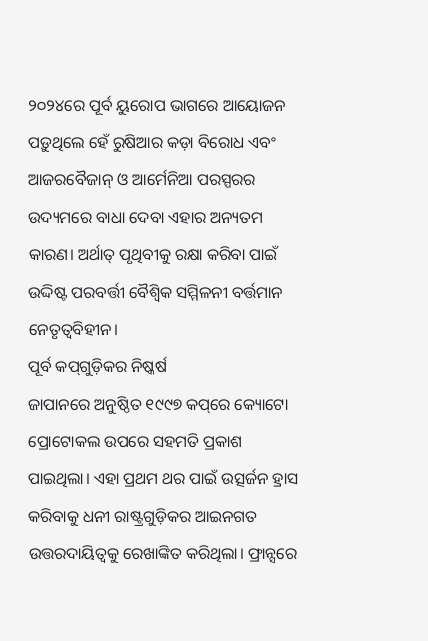୨୦୨୪ରେ ପୂର୍ବ ୟୁରୋପ ଭାଗରେ ଆୟୋଜନ ପଡ଼ୁଥିଲେ ହେଁ ରୁଷିଆର କଡ଼ା ବିରୋଧ ଏବଂ ଆଜରବୈଜାନ୍‌ ଓ ଆର୍ମେନିଆ ପରସ୍ପରର ଉଦ୍ୟମରେ ବାଧା ଦେବା ଏହାର ଅନ୍ୟତମ କାରଣ। ଅର୍ଥାତ୍‌ ପୃଥିବୀକୁ ରକ୍ଷା କରିବା ପାଇଁ ଉଦ୍ଦିଷ୍ଟ ପରବର୍ତ୍ତୀ ବୈଶ୍ୱିକ ସମ୍ମିଳନୀ ବର୍ତ୍ତମାନ ନେତୃତ୍ୱବିହୀନ।
ପୂର୍ବ କପ୍‌ଗୁଡ଼ିକର ନିଷ୍କର୍ଷ
ଜାପାନରେ ଅନୁଷ୍ଠିତ ୧୯୯୭ କପ୍‌ରେ କ୍ୟୋଟୋ ପ୍ରୋଟୋକଲ ଉପରେ ସହମତି ପ୍ରକାଶ ପାଇଥିଲା। ଏହା ପ୍ରଥମ ଥର ପାଇଁ ଉତ୍ସର୍ଜନ ହ୍ରାସ କରିବାକୁ ଧନୀ ରାଷ୍ଟ୍ରଗୁଡ଼ିକର ଆଇନଗତ ଉତ୍ତରଦାୟିତ୍ୱକୁ ରେଖାଙ୍କିତ କରିଥିଲା। ଫ୍ରାନ୍ସରେ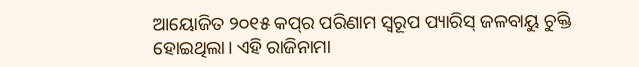ଆୟୋଜିତ ୨୦୧୫ କପ୍‌ର ପରିଣାମ ସ୍ବରୂପ ପ୍ୟାରିସ୍‌ ଜଳବାୟୁ ଚୁକ୍ତି ହୋଇଥିଲା। ଏହି ରାଜିନାମା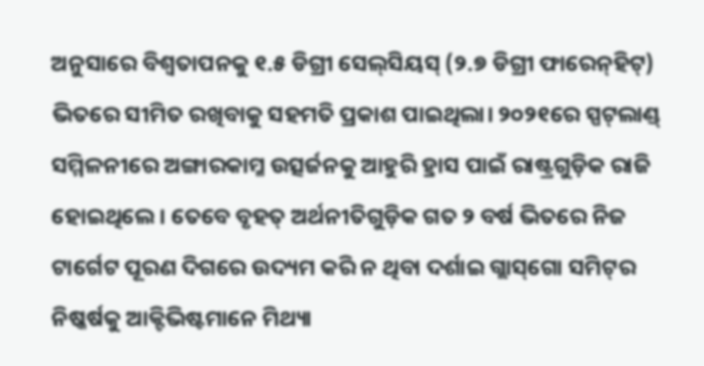ଅନୁସାରେ ବିଶ୍ୱତାପନକୁ ୧.୫ ଡିଗ୍ରୀ ସେଲ୍‌ସିୟସ୍‌ (୨.୭ ଡିଗ୍ରୀ ଫାରେନ୍‌ହିଟ୍‌) ଭିତରେ ସୀମିତ ରଖିବାକୁ ସହମତି ପ୍ରକାଶ ପାଇଥିଲା। ୨୦୨୧ରେ ସ୍ପଟ୍‌ଲାଣ୍ଡ୍‌ ସମ୍ମିଳନୀରେ ଅଙ୍ଗାରକାମ୍ଳ ଉତ୍ସର୍ଜନକୁ ଆହୁରି ହ୍ରାସ ପାଇଁ ରାଷ୍ଟ୍ରଗୁଡ଼ିକ ରାଜି ହୋଇଥିଲେ। ତେବେ ବୃହତ୍‌ ଅର୍ଥନୀତିଗୁଡ଼ିକ ଗତ ୨ ବର୍ଷ ଭିତରେ ନିଜ ଟାର୍ଗେଟ ପୂରଣ ଦିଗରେ ଉଦ୍ୟମ କରି ନ ଥିବା ଦର୍ଶାଇ ଗ୍ଲାସ୍‌ଗୋ ସମିଟ୍‌ର ନିଷ୍କର୍ଷକୁ ଆକ୍ଟିଭିଷ୍ଟମାନେ ମିଥ୍ୟା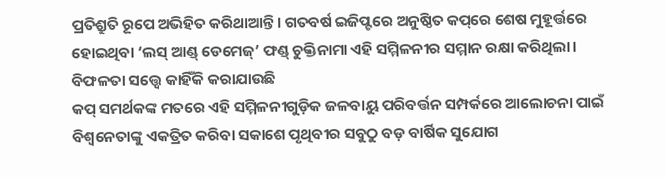ପ୍ରତିଶ୍ରୁତି ରୂପେ ଅଭିହିତ କରିଥାଆନ୍ତି। ଗତବର୍ଷ ଇଜିପ୍ଟରେ ଅନୁଷ୍ଠିତ କପ୍‌ରେ ଶେଷ ମୁହୂର୍ତ୍ତରେ ହୋଇଥିବା ‘ଲସ୍‌ ଆଣ୍ଡ୍‌ ଡେମେଜ୍‌’ ଫଣ୍ଡ୍‌ ଚୁକ୍ତିନାମା ଏହି ସମ୍ମିଳନୀର ସମ୍ମାନ ରକ୍ଷା କରିଥିଲା।
ବିଫଳତା ସତ୍ତ୍ୱେ କାହିଁକି କରାଯାଉଛି
କପ୍‌ ସମର୍ଥକଙ୍କ ମତରେ ଏହି ସମ୍ମିଳନୀଗୁଡ଼ିକ ଜଳବାୟୁ ପରିବର୍ତ୍ତନ ସମ୍ପର୍କରେ ଆଲୋଚନା ପାଇଁ ବିଶ୍ୱନେତାଙ୍କୁ ଏକତ୍ରିତ କରିବା ସକାଶେ ପୃଥିବୀର ସବୁଠୁ ବଡ଼ ବାର୍ଷିକ ସୁଯୋଗ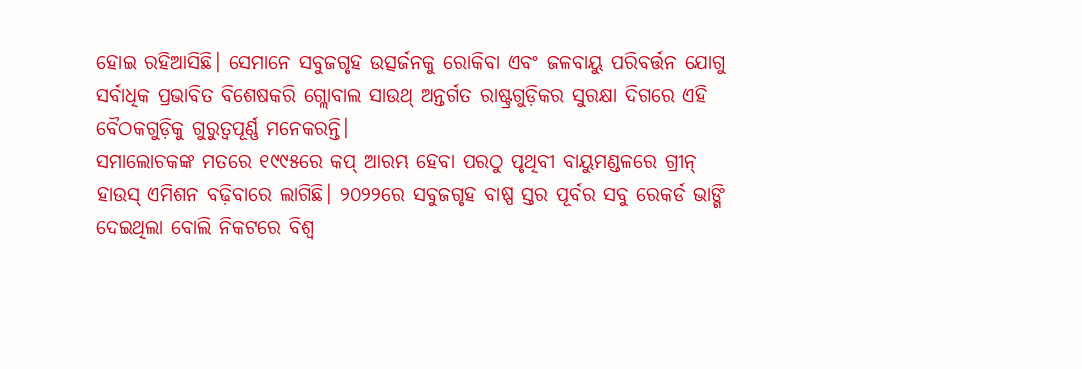ହୋଇ ରହିଆସିଛି। ସେମାନେ ସବୁଜଗୃହ ଉତ୍ସର୍ଜନକୁ ରୋକିବା ଏବଂ ଜଳବାୟୁ ପରିବର୍ତ୍ତନ ଯୋଗୁ ସର୍ବାଧିକ ପ୍ରଭାବିତ ବିଶେଷକରି ଗ୍ଲୋବାଲ ସାଉଥ୍‌ ଅନ୍ତର୍ଗତ ରାଷ୍ଟ୍ରଗୁଡ଼ିକର ସୁରକ୍ଷା ଦିଗରେ ଏହି ବୈଠକଗୁଡ଼ିକୁ ଗୁରୁତ୍ୱପୂର୍ଣ୍ଣ ମନେକରନ୍ତି।
ସମାଲୋଚକଙ୍କ ମତରେ ୧୯୯୫ରେ କପ୍‌ ଆରମ୍ଭ ହେବା ପରଠୁ ପୃଥିବୀ ବାୟୁମଣ୍ଡଳରେ ଗ୍ରୀନ୍‌ ହାଉସ୍‌ ଏମିଶନ ବଢ଼ିବାରେ ଲାଗିଛି। ୨୦୨୨ରେ ସବୁଜଗୃହ ବାଷ୍ପ ସ୍ତର ପୂର୍ବର ସବୁ ରେକର୍ଡ ଭାଙ୍ଗି ଦେଇଥିଲା ବୋଲି ନିକଟରେ ବିଶ୍ୱ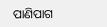ପାଣିପାଗ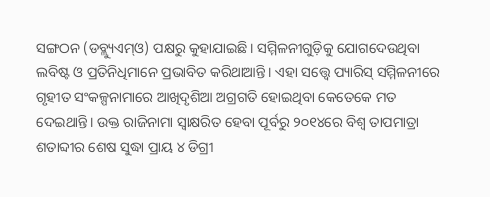ସଙ୍ଗଠନ (ଡବ୍ଲ୍ୟୁଏମ୍‌ଓ) ପକ୍ଷରୁ କୁହାଯାଇଛି। ସମ୍ମିଳନୀଗୁଡ଼ିକୁ ଯୋଗଦେଉଥିବା ଲବିଷ୍ଟ ଓ ପ୍ରତିନିଧିମାନେ ପ୍ରଭାବିତ କରିଥାଆନ୍ତି। ଏହା ସତ୍ତ୍ୱେ ପ୍ୟାରିସ୍‌ ସମ୍ମିଳନୀରେ ଗୃହୀତ ସଂକଳ୍ପନାମାରେ ଆଖିଦୃଶିଆ ଅଗ୍ରଗତି ହୋଇଥିବା କେତେକେ ମତ ଦେଇଥାନ୍ତି। ଉକ୍ତ ରାଜିନାମା ସ୍ବାକ୍ଷରିତ ହେବା ପୂର୍ବରୁ ୨୦୧୪ରେ ବିଶ୍ୱ ତାପମାତ୍ରା ଶତାବ୍ଦୀର ଶେଷ ସୁଦ୍ଧା ପ୍ରାୟ ୪ ଡିଗ୍ରୀ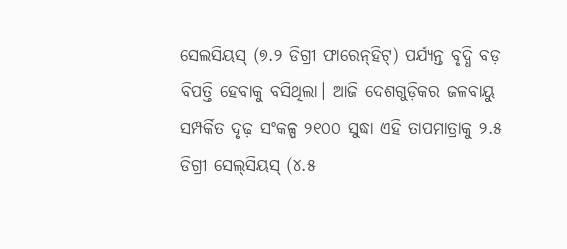ସେଲସିୟସ୍‌ (୭.୨ ଡିଗ୍ରୀ ଫାରେନ୍‌ହିଟ୍‌) ପର୍ଯ୍ୟନ୍ତ ବୃଦ୍ଧି ବଡ଼ ବିପତ୍ତି ହେବାକୁ ବସିଥିଲା। ଆଜି ଦେଶଗୁଡ଼ିକର ଜଳବାୟୁ ସମ୍ପର୍କିତ ଦୃଢ଼ ସଂକଳ୍ପ ୨୧୦୦ ସୁଦ୍ଧା ଏହି ତାପମାତ୍ରାକୁ ୨.୫ ଡିଗ୍ରୀ ସେଲ୍‌ସିୟସ୍‌ (୪.୫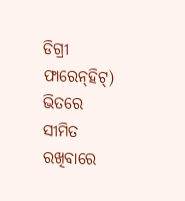ଡିଗ୍ରୀ ଫାରେନ୍‌ହିଟ୍‌) ଭିତରେ ସୀମିତ ରଖିବାରେ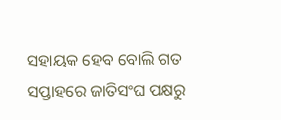ସହାୟକ ହେବ ବୋଲି ଗତ ସପ୍ତାହରେ ଜାତିସଂଘ ପକ୍ଷରୁ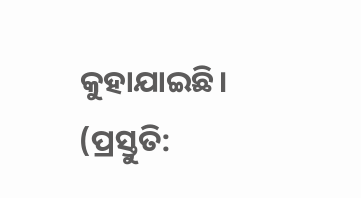କୁହାଯାଇଛି।
(ପ୍ରସ୍ତୁତି: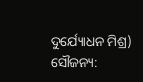ଦୁର୍ଯ୍ୟୋଧନ ମିଶ୍ର)
ସୌଜନ୍ୟ: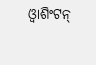ଓ୍ବାଶିଂଟନ୍‌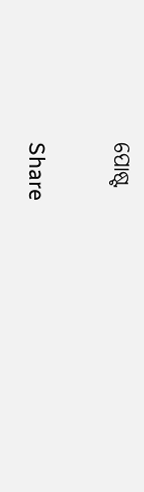ପୋଷ୍ଟ

Share